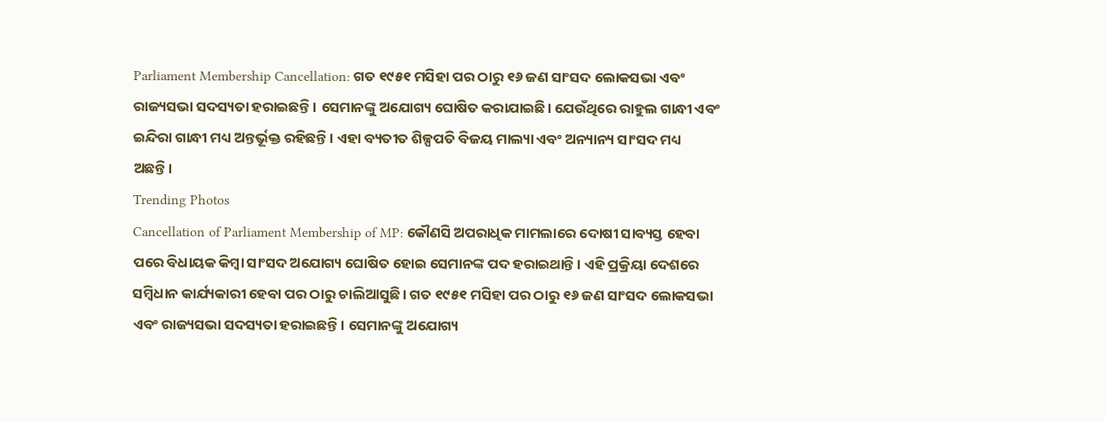Parliament Membership Cancellation: ଗତ ୧୯୫୧ ମସିହା ପର ଠାରୁ ୧୬ ଜଣ ସାଂସଦ ଲୋକସଭା ଏବଂ ରାଜ୍ୟସଭା ସଦସ୍ୟତା ହରାଇଛନ୍ତି। ସେମାନଙ୍କୁ ଅଯୋଗ୍ୟ ଘୋଷିତ କରାଯାଇଛି। ଯେଉଁଥିରେ ରାହୁଲ ଗାନ୍ଧୀ ଏବଂ ଇନ୍ଦିରା ଗାନ୍ଧୀ ମଧ୍ୟ ଅନ୍ତର୍ଭୂକ୍ତ ରହିଛନ୍ତି। ଏହା ବ୍ୟତୀତ ଶିଳ୍ପପତି ବିଜୟ ମାଲ୍ୟା ଏବଂ ଅନ୍ୟାନ୍ୟ ସାଂସଦ ମଧ୍ୟ ଅଛନ୍ତି।
Trending Photos
Cancellation of Parliament Membership of MP: କୌଣସି ଅପରାଧିକ ମାମଲାରେ ଦୋଷୀ ସାବ୍ୟସ୍ତ ହେବା ପରେ ବିଧାୟକ କିମ୍ବା ସାଂସଦ ଅଯୋଗ୍ୟ ଘୋଷିତ ହୋଇ ସେମାନଙ୍କ ପଦ ହରାଇଥାନ୍ତି। ଏହି ପ୍ରକ୍ରିୟା ଦେଶରେ ସମ୍ବିଧାନ କାର୍ଯ୍ୟକାରୀ ହେବା ପର ଠାରୁ ଚାଲିଆସୁଛି। ଗତ ୧୯୫୧ ମସିହା ପର ଠାରୁ ୧୬ ଜଣ ସାଂସଦ ଲୋକସଭା ଏବଂ ରାଜ୍ୟସଭା ସଦସ୍ୟତା ହରାଇଛନ୍ତି। ସେମାନଙ୍କୁ ଅଯୋଗ୍ୟ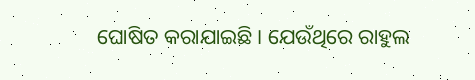ଘୋଷିତ କରାଯାଇଛି। ଯେଉଁଥିରେ ରାହୁଲ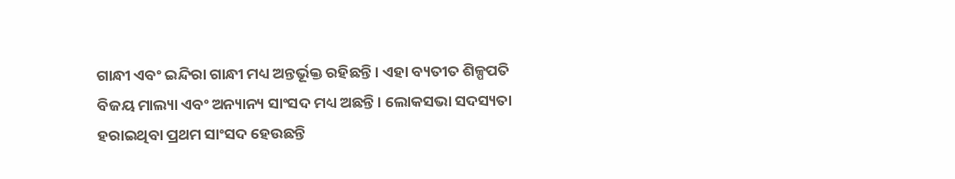ଗାନ୍ଧୀ ଏବଂ ଇନ୍ଦିରା ଗାନ୍ଧୀ ମଧ୍ୟ ଅନ୍ତର୍ଭୂକ୍ତ ରହିଛନ୍ତି। ଏହା ବ୍ୟତୀତ ଶିଳ୍ପପତି ବିଜୟ ମାଲ୍ୟା ଏବଂ ଅନ୍ୟାନ୍ୟ ସାଂସଦ ମଧ୍ୟ ଅଛନ୍ତି। ଲୋକସଭା ସଦସ୍ୟତା ହରାଇଥିବା ପ୍ରଥମ ସାଂସଦ ହେଉଛନ୍ତି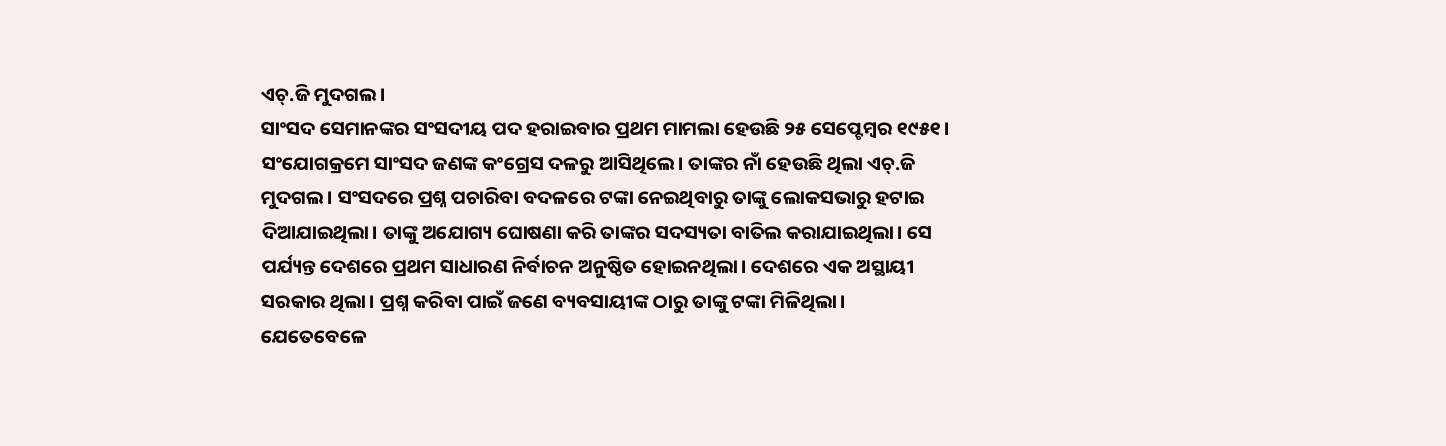ଏଚ୍.ଜି ମୁଦଗଲ।
ସାଂସଦ ସେମାନଙ୍କର ସଂସଦୀୟ ପଦ ହରାଇବାର ପ୍ରଥମ ମାମଲା ହେଉଛି ୨୫ ସେପ୍ଟେମ୍ବର ୧୯୫୧। ସଂଯୋଗକ୍ରମେ ସାଂସଦ ଜଣଙ୍କ କଂଗ୍ରେସ ଦଳରୁ ଆସିଥିଲେ। ତାଙ୍କର ନାଁ ହେଉଛି ଥିଲା ଏଚ୍.ଜି ମୁଦଗଲ। ସଂସଦରେ ପ୍ରଶ୍ନ ପଚାରିବା ବଦଳରେ ଟଙ୍କା ନେଇଥିବାରୁ ତାଙ୍କୁ ଲୋକସଭାରୁ ହଟାଇ ଦିଆଯାଇଥିଲା। ତାଙ୍କୁ ଅଯୋଗ୍ୟ ଘୋଷଣା କରି ତାଙ୍କର ସଦସ୍ୟତା ବାତିଲ କରାଯାଇଥିଲା। ସେ ପର୍ଯ୍ୟନ୍ତ ଦେଶରେ ପ୍ରଥମ ସାଧାରଣ ନିର୍ବାଚନ ଅନୁଷ୍ଠିତ ହୋଇନଥିଲା। ଦେଶରେ ଏକ ଅସ୍ଥାୟୀ ସରକାର ଥିଲା। ପ୍ରଶ୍ନ କରିବା ପାଇଁ ଜଣେ ବ୍ୟବସାୟୀଙ୍କ ଠାରୁ ତାଙ୍କୁ ଟଙ୍କା ମିଳିଥିଲା।
ଯେତେବେଳେ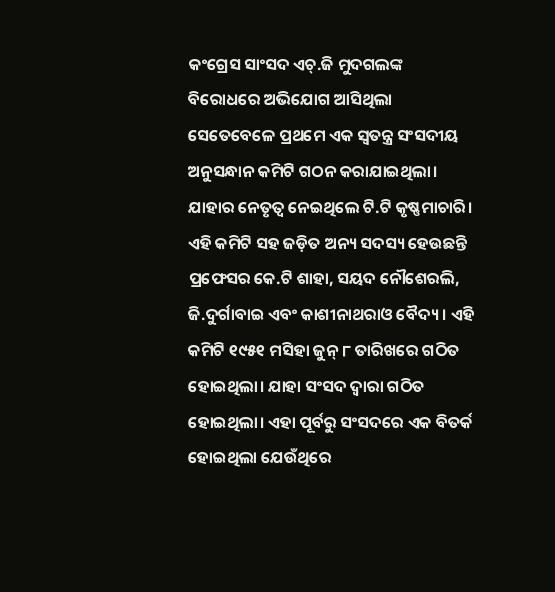କଂଗ୍ରେସ ସାଂସଦ ଏଚ୍.ଜି ମୁଦଗଲଙ୍କ ବିରୋଧରେ ଅଭିଯୋଗ ଆସିଥିଲା ସେତେବେଳେ ପ୍ରଥମେ ଏକ ସ୍ୱତନ୍ତ୍ର ସଂସଦୀୟ ଅନୁସନ୍ଧାନ କମିଟି ଗଠନ କରାଯାଇଥିଲା। ଯାହାର ନେତୃତ୍ୱ ନେଇଥିଲେ ଟି.ଟି କୃଷ୍ଣମାଚାରି। ଏହି କମିଟି ସହ ଜଡ଼ିତ ଅନ୍ୟ ସଦସ୍ୟ ହେଉଛନ୍ତି ପ୍ରଫେସର କେ.ଟି ଶାହା, ସୟଦ ନୌଶେରଲି, ଜି.ଦୁର୍ଗାବାଇ ଏବଂ କାଶୀନାଥରାଓ ବୈଦ୍ୟ। ଏହି କମିଟି ୧୯୫୧ ମସିହା ଜୁନ୍ ୮ ତାରିଖରେ ଗଠିତ ହୋଇଥିଲା। ଯାହା ସଂସଦ ଦ୍ୱାରା ଗଠିତ ହୋଇଥିଲା। ଏହା ପୂର୍ବରୁ ସଂସଦରେ ଏକ ବିତର୍କ ହୋଇଥିଲା ଯେଉଁଥିରେ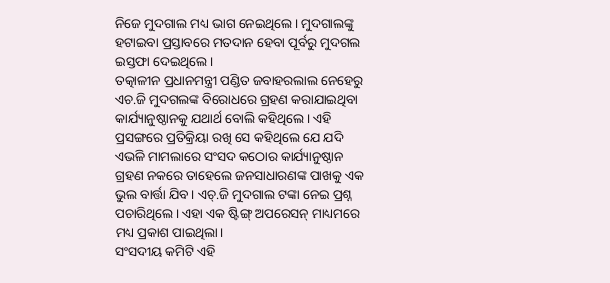ନିଜେ ମୁଦଗାଲ ମଧ୍ୟ ଭାଗ ନେଇଥିଲେ। ମୁଦଗାଲଙ୍କୁ ହଟାଇବା ପ୍ରସ୍ତାବରେ ମତଦାନ ହେବା ପୂର୍ବରୁ ମୁଦଗଲ ଇସ୍ତଫା ଦେଇଥିଲେ।
ତତ୍କାଳୀନ ପ୍ରଧାନମନ୍ତ୍ରୀ ପଣ୍ଡିତ ଜବାହରଲାଲ ନେହେରୁ ଏଚ.ଜି ମୁଦଗଲଙ୍କ ବିରୋଧରେ ଗ୍ରହଣ କରାଯାଇଥିବା କାର୍ଯ୍ୟାନୁଷ୍ଠାନକୁ ଯଥାର୍ଥ ବୋଲି କହିଥିଲେ। ଏହି ପ୍ରସଙ୍ଗରେ ପ୍ରତିକ୍ରିୟା ରଖି ସେ କହିଥିଲେ ଯେ ଯଦି ଏଭଳି ମାମଲାରେ ସଂସଦ କଠୋର କାର୍ଯ୍ୟାନୁଷ୍ଠାନ ଗ୍ରହଣ ନକରେ ତାହେଲେ ଜନସାଧାରଣଙ୍କ ପାଖକୁ ଏକ ଭୁଲ ବାର୍ତ୍ତା ଯିବ। ଏଚ୍.ଜି ମୁଦଗାଲ ଟଙ୍କା ନେଇ ପ୍ରଶ୍ନ ପଚାରିଥିଲେ। ଏହା ଏକ ଷ୍ଟିଙ୍ଗ୍ ଅପରେସନ୍ ମାଧ୍ୟମରେ ମଧ୍ୟ ପ୍ରକାଶ ପାଇଥିଲା।
ସଂସଦୀୟ କମିଟି ଏହି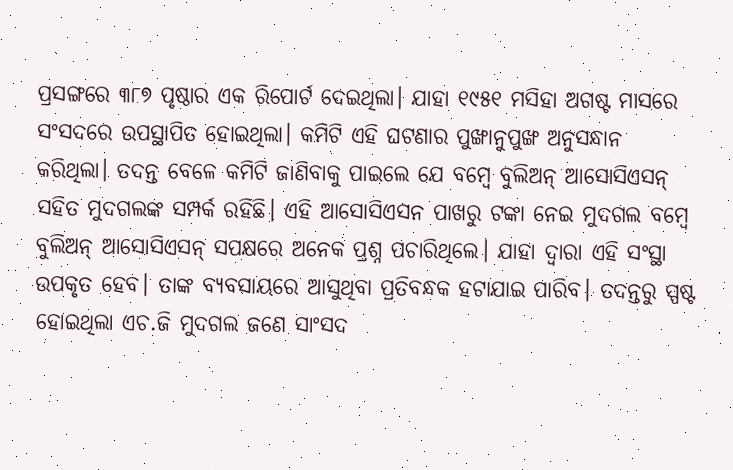ପ୍ରସଙ୍ଗରେ ୩୮୭ ପୃଷ୍ଠାର ଏକ ରିପୋର୍ଟ ଦେଇଥିଲା। ଯାହା ୧୯୫୧ ମସିହା ଅଗଷ୍ଟ ମାସରେ ସଂସଦରେ ଉପସ୍ଥାପିତ ହୋଇଥିଲା। କମିଟି ଏହି ଘଟଣାର ପୁଙ୍ଖାନୁପୁଙ୍ଖ ଅନୁସନ୍ଧାନ କରିଥିଲା। ତଦନ୍ତ ବେଳେ କମିଟି ଜାଣିବାକୁ ପାଇଲେ ଯେ ବମ୍ବେ ବୁଲିଅନ୍ ଆସୋସିଏସନ୍ ସହିତ ମୁଦଗଲଙ୍କ ସମ୍ପର୍କ ରହିଛି। ଏହି ଆସୋସିଏସନ ପାଖରୁ ଟଙ୍କା ନେଇ ମୁଦଗଲ ବମ୍ବେ ବୁଲିଅନ୍ ଆସୋସିଏସନ୍ ସପକ୍ଷରେ ଅନେକ ପ୍ରଶ୍ନ ପଚାରିଥିଲେ। ଯାହା ଦ୍ୱାରା ଏହି ସଂସ୍ଥା ଉପକୃତ ହେବ। ତାଙ୍କ ବ୍ୟବସାୟରେ ଆସୁଥିବା ପ୍ରତିବନ୍ଧକ ହଟାଯାଇ ପାରିବ। ତଦନ୍ତରୁ ସ୍ପଷ୍ଟ ହୋଇଥିଲା ଏଚ.ଜି ମୁଦଗଲ ଜଣେ ସାଂସଦ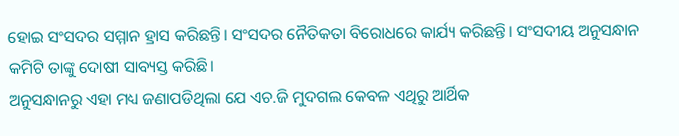ହୋଇ ସଂସଦର ସମ୍ମାନ ହ୍ରାସ କରିଛନ୍ତି। ସଂସଦର ନୈତିକତା ବିରୋଧରେ କାର୍ଯ୍ୟ କରିଛନ୍ତି। ସଂସଦୀୟ ଅନୁସନ୍ଧାନ କମିଟି ତାଙ୍କୁ ଦୋଷୀ ସାବ୍ୟସ୍ତ କରିଛି।
ଅନୁସନ୍ଧାନରୁ ଏହା ମଧ୍ୟ ଜଣାପଡିଥିଲା ଯେ ଏଚ.ଜି ମୁଦଗଲ କେବଳ ଏଥିରୁ ଆର୍ଥିକ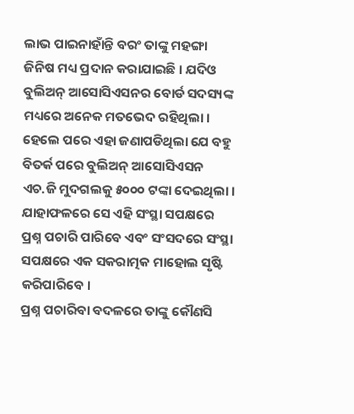ଲାଭ ପାଇନାହାଁନ୍ତି ବରଂ ତାଙ୍କୁ ମହଙ୍ଗା ଜିନିଷ ମଧ୍ୟ ପ୍ରଦାନ କରାଯାଇଛି। ଯଦିଓ ବୁଲିଅନ୍ ଆସୋସିଏସନର ବୋର୍ଡ ସଦସ୍ୟଙ୍କ ମଧ୍ୟରେ ଅନେକ ମତଭେଦ ରହିଥିଲା। ହେଲେ ପରେ ଏହା ଜଣାପଡିଥିଲା ଯେ ବହୁ ବିତର୍କ ପରେ ବୁଲିଅନ୍ ଆସୋସିଏସନ ଏଚ.ଜି ମୁଦଗଲକୁ ୫୦୦୦ ଟଙ୍କା ଦେଇଥିଲା। ଯାହାଫଳରେ ସେ ଏହି ସଂସ୍ଥା ସପକ୍ଷରେ ପ୍ରଶ୍ନ ପଚାରି ପାରିବେ ଏବଂ ସଂସଦରେ ସଂସ୍ଥା ସପକ୍ଷରେ ଏକ ସକରାତ୍ମକ ମାହୋଲ ସୃଷ୍ଟି କରିପାରିବେ।
ପ୍ରଶ୍ନ ପଚାରିବା ବଦଳରେ ତାଙ୍କୁ କୌଣସି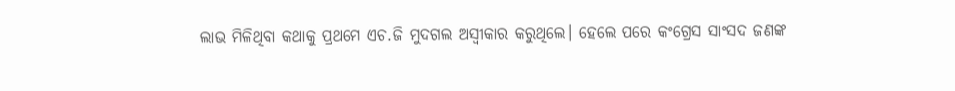ଲାଭ ମିଳିଥିବା କଥାକୁ ପ୍ରଥମେ ଏଚ.ଜି ମୁଦଗଲ ଅସ୍ୱୀକାର କରୁଥିଲେ। ହେଲେ ପରେ କଂଗ୍ରେସ ସାଂସଦ ଜଣଙ୍କ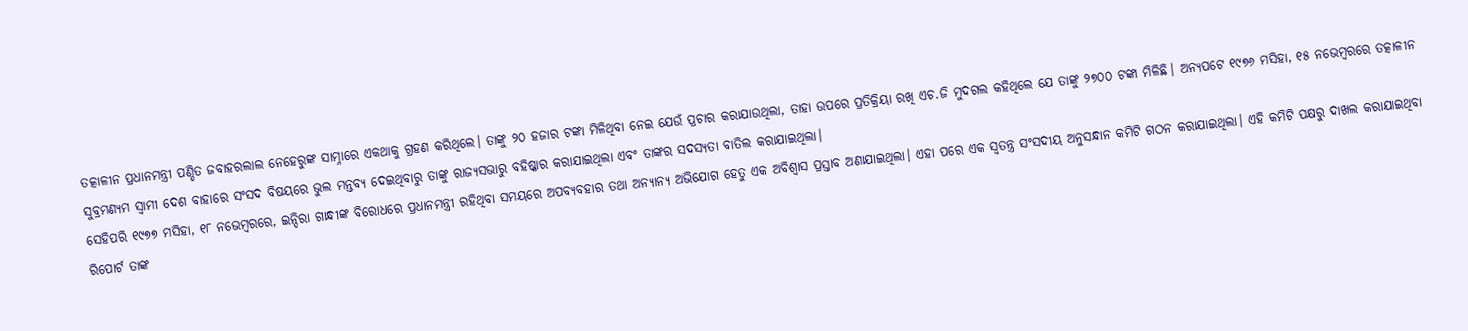ତତ୍କାଳୀନ ପ୍ରଧାନମନ୍ତ୍ରୀ ପଣ୍ଡିତ ଜବାହରଲାଲ ନେହେରୁଙ୍କ ସାମ୍ନାରେ ଏକଥାକୁ ଗ୍ରହଣ କରିଥିଲେ। ତାଙ୍କୁ ୨୦ ହଜାର ଟଙ୍କା ମିଳିଥିବା ନେଇ ଯେଉଁ ପ୍ରଚାର କରାଯାଉଥିଲା, ତାହା ଉପରେ ପ୍ରତିକ୍ରିୟା ରଖି ଏଚ.ଜି ମୁଦଗଲ କହିଥିଲେ ଯେ ତାଙ୍କୁ ୨୭୦୦ ଟଙ୍କା ମିଳିଛି। ଅନ୍ୟପଟେ ୧୯୭୬ ମସିହା, ୧୫ ନଭେମ୍ବରରେ ତତ୍କାଳୀନ ସୁବ୍ରମଣ୍ୟମ ସ୍ୱାମୀ ଦେଶ ବାହାରେ ସଂସଦ ବିଷୟରେ ଭୁଲ ମନ୍ତବ୍ୟ ଦେଇଥିବାରୁ ତାଙ୍କୁ ରାଜ୍ୟସଭାରୁ ବହିଷ୍କାର କରାଯାଇଥିଲା ଏବଂ ତାଙ୍କର ସଦସ୍ୟତା ବାତିଲ କରାଯାଇଥିଲା।
ସେହିପରି ୧୯୭୭ ମସିହା, ୧୮ ନଭେମ୍ବରରେ, ଇନ୍ଦିରା ଗାନ୍ଧୀଙ୍କ ବିରୋଧରେ ପ୍ରଧାନମନ୍ତ୍ରୀ ରହିଥିବା ସମୟରେ ଅପବ୍ୟବହାର ତଥା ଅନ୍ୟାନ୍ୟ ଅଭିଯୋଗ ହେତୁ ଏକ ଅବିଶ୍ୱାସ ପ୍ରସ୍ତାବ ଅଣାଯାଇଥିଲା। ଏହା ପରେ ଏକ ସ୍ୱତନ୍ତ୍ର ସଂସଦୀୟ ଅନୁସନ୍ଧାନ କମିଟି ଗଠନ କରାଯାଇଥିଲା। ଏହି କମିଟି ପକ୍ଷରୁ ଦାଖଲ କରାଯାଇଥିବା ରିପୋର୍ଟ ତାଙ୍କ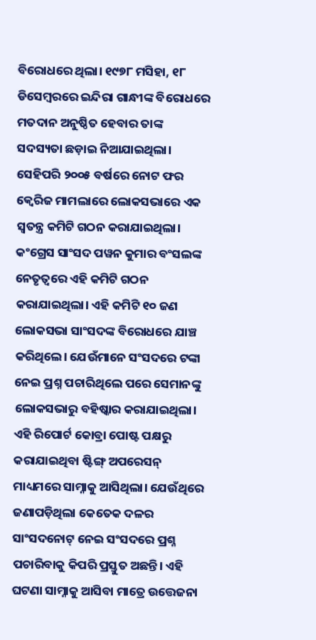ବିରୋଧରେ ଥିଲା। ୧୯୭୮ ମସିହା, ୧୮ ଡିସେମ୍ବରରେ ଇନ୍ଦିରା ଗାନ୍ଧୀଙ୍କ ବିରୋଧରେ ମତଦାନ ଅନୁଷ୍ଠିତ ହେବାର ତାଙ୍କ ସଦସ୍ୟତା ଛଡ଼ାଇ ନିଆଯାଇଥିଲା।
ସେହିପରି ୨୦୦୫ ବର୍ଷରେ ନୋଟ ଫର କ୍ୱେରିଜ ମାମଲାରେ ଲୋକସଭାରେ ଏକ ସ୍ୱତନ୍ତ୍ର କମିଟି ଗଠନ କରାଯାଇଥିଲା। କଂଗ୍ରେସ ସାଂସଦ ପୱନ କୁମାର ବଂସଲଙ୍କ ନେତୃତ୍ୱରେ ଏହି କମିଟି ଗଠନ କରାଯାଇଥିଲା। ଏହି କମିଟି ୧୦ ଜଣ ଲୋକସଭା ସାଂସଦଙ୍କ ବିରୋଧରେ ଯାଞ୍ଚ କରିଥିଲେ। ଯେଉଁମାନେ ସଂସଦରେ ଟଙ୍କା ନେଇ ପ୍ରଶ୍ନ ପଚାରିଥିଲେ ପରେ ସେମାନଙ୍କୁ ଲୋକସଭାରୁ ବହିଷ୍କାର କରାଯାଇଥିଲା।
ଏହି ରିପୋର୍ଟ କୋବ୍ରା ପୋଷ୍ଟ ପକ୍ଷରୁ କରାଯାଇଥିବା ଷ୍ଟିଙ୍ଗ୍ ଅପରେସନ୍ ମାଧ୍ୟମରେ ସାମ୍ନାକୁ ଆସିଥିଲା। ଯେଉଁଥିରେ ଜଣାପଡ଼ିଥିଲା କେତେକ ଦଳର ସାଂସଦନୋଟ୍ ନେଇ ସଂସଦରେ ପ୍ରଶ୍ନ ପଚାରିବାକୁ କିପରି ପ୍ରସ୍ତୁତ ଅଛନ୍ତି। ଏହି ଘଟଣା ସାମ୍ନାକୁ ଆସିବା ମାତ୍ରେ ଉତ୍ତେଜନା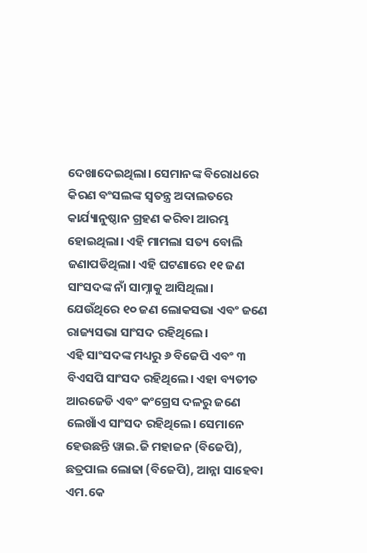ଦେଖାଦେଇଥିଲା। ସେମାନଙ୍କ ବିରୋଧରେ କିରଣ ବଂସଲଙ୍କ ସ୍ୱତନ୍ତ୍ର ଅଦାଲତରେ କାର୍ଯ୍ୟାନୁଷ୍ଠାନ ଗ୍ରହଣ କରିବା ଆରମ୍ଭ ହୋଇଥିଲା। ଏହି ମାମଲା ସତ୍ୟ ବୋଲି ଜଣାପଡିଥିଲା। ଏହି ଘଟଣାରେ ୧୧ ଜଣ ସାଂସଦଙ୍କ ନାଁ ସାମ୍ନାକୁ ଆସିଥିଲା। ଯେଉଁଥିରେ ୧୦ ଜଣ ଲୋକସଭା ଏବଂ ଜଣେ ରାଜ୍ୟସଭା ସାଂସଦ ରହିଥିଲେ।
ଏହି ସାଂସଦଙ୍କ ମଧ୍ୟରୁ ୬ ବିଜେପି ଏବଂ ୩ ବିଏସପି ସାଂସଦ ରହିଥିଲେ। ଏହା ବ୍ୟତୀତ ଆରଜେଡି ଏବଂ କଂଗ୍ରେସ ଦଳରୁ ଜଣେ ଲେଖାଁଏ ସାଂସଦ ରହିଥିଲେ। ସେମାନେ ହେଉଛନ୍ତି ୱାଇ.ଜି ମହାଜନ (ବିଜେପି), ଛତ୍ରପାଲ ଲୋଢା (ବିଜେପି), ଆନ୍ନା ସାହେବା ଏମ.କେ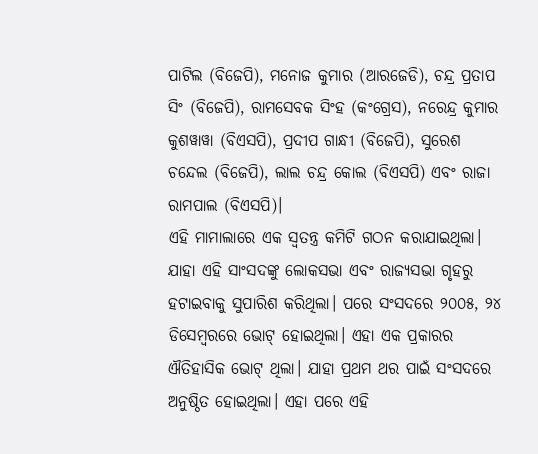ପାଟିଲ (ବିଜେପି), ମନୋଜ କୁମାର (ଆରଜେଡି), ଚନ୍ଦ୍ର ପ୍ରତାପ ସିଂ (ବିଜେପି), ରାମସେବକ ସିଂହ (କଂଗ୍ରେସ), ନରେନ୍ଦ୍ର କୁମାର କୁଶୱାୱା (ବିଏସପି), ପ୍ରଦୀପ ଗାନ୍ଧୀ (ବିଜେପି), ସୁରେଶ ଚନ୍ଦେଲ (ବିଜେପି), ଲାଲ ଚନ୍ଦ୍ର କୋଲ (ବିଏସପି) ଏବଂ ରାଜା ରାମପାଲ (ବିଏସପି)।
ଏହି ମାମାଲାରେ ଏକ ସ୍ୱତନ୍ତ୍ର କମିଟି ଗଠନ କରାଯାଇଥିଲା। ଯାହା ଏହି ସାଂସଦଙ୍କୁ ଲୋକସଭା ଏବଂ ରାଜ୍ୟସଭା ଗୃହରୁ ହଟାଇବାକୁ ସୁପାରିଶ କରିଥିଲା। ପରେ ସଂସଦରେ ୨୦୦୫, ୨୪ ଡିସେମ୍ବରରେ ଭୋଟ୍ ହୋଇଥିଲା। ଏହା ଏକ ପ୍ରକାରର ଐତିହାସିକ ଭୋଟ୍ ଥିଲା। ଯାହା ପ୍ରଥମ ଥର ପାଇଁ ସଂସଦରେ ଅନୁଷ୍ଠିତ ହୋଇଥିଲା। ଏହା ପରେ ଏହି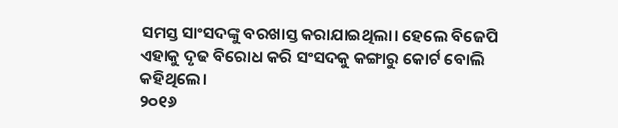ସମସ୍ତ ସାଂସଦଙ୍କୁ ବରଖାସ୍ତ କରାଯାଇଥିଲା। ହେଲେ ବିଜେପି ଏହାକୁ ଦୃଢ ବିରୋଧ କରି ସଂସଦକୁ କଙ୍ଗାରୁ କୋର୍ଟ ବୋଲି କହିଥିଲେ।
୨୦୧୬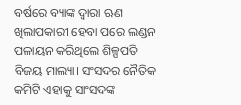ବର୍ଷରେ ବ୍ୟାଙ୍କ ଦ୍ୱାରା ଋଣ ଖିଲାପକାରୀ ହେବା ପରେ ଲଣ୍ଡନ ପଳାୟନ କରିଥିଲେ ଶିଳ୍ପପତି ବିଜୟ ମାଲ୍ୟା। ସଂସଦର ନୈତିକ କମିଟି ଏହାକୁ ସାଂସଦଙ୍କ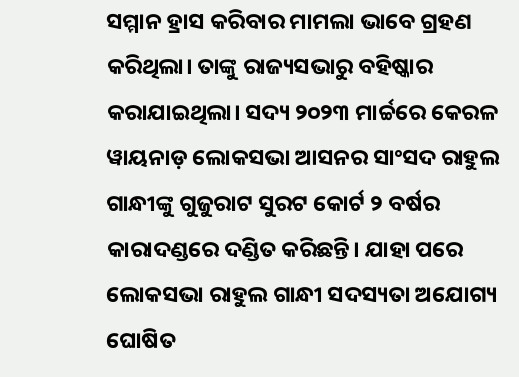ସମ୍ମାନ ହ୍ରାସ କରିବାର ମାମଲା ଭାବେ ଗ୍ରହଣ କରିଥିଲା। ତାଙ୍କୁ ରାଜ୍ୟସଭାରୁ ବହିଷ୍କାର କରାଯାଇଥିଲା। ସଦ୍ୟ ୨୦୨୩ ମାର୍ଚ୍ଚରେ କେରଳ ୱାୟନାଡ଼ ଲୋକସଭା ଆସନର ସାଂସଦ ରାହୁଲ ଗାନ୍ଧୀଙ୍କୁ ଗୁଜୁରାଟ ସୁରଟ କୋର୍ଟ ୨ ବର୍ଷର କାରାଦଣ୍ଡରେ ଦଣ୍ଡିତ କରିଛନ୍ତି। ଯାହା ପରେ ଲୋକସଭା ରାହୁଲ ଗାନ୍ଧୀ ସଦସ୍ୟତା ଅଯୋଗ୍ୟ ଘୋଷିତ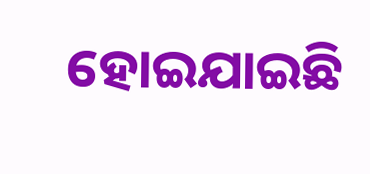ହୋଇଯାଇଛି